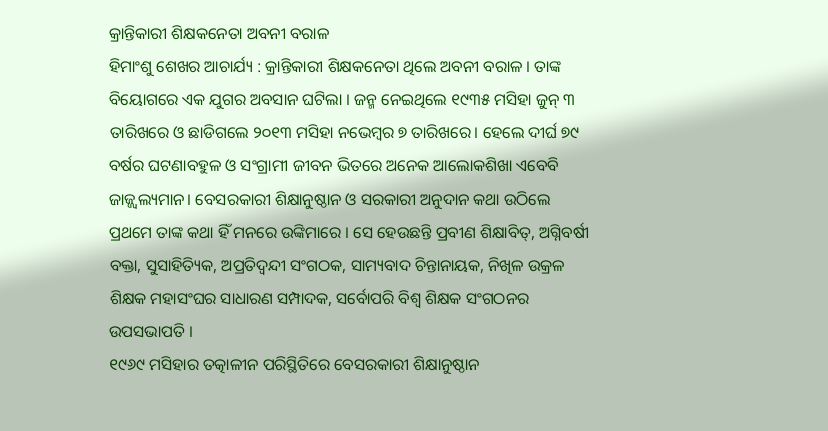କ୍ରାନ୍ତିକାରୀ ଶିକ୍ଷକନେତା ଅବନୀ ବରାଳ
ହିମାଂଶୁ ଶେଖର ଆଚାର୍ଯ୍ୟ : କ୍ରାନ୍ତିକାରୀ ଶିକ୍ଷକନେତା ଥିଲେ ଅବନୀ ବରାଳ । ତାଙ୍କ ବିୟୋଗରେ ଏକ ଯୁଗର ଅବସାନ ଘଟିଲା । ଜନ୍ମ ନେଇଥିଲେ ୧୯୩୫ ମସିହା ଜୁନ୍ ୩ ତାରିଖରେ ଓ ଛାଡିଗଲେ ୨୦୧୩ ମସିହା ନଭେମ୍ବର ୭ ତାରିଖରେ। ହେଲେ ଦୀର୍ଘ ୭୯ ବର୍ଷର ଘଟଣାବହୁଳ ଓ ସଂଗ୍ରାମୀ ଜୀବନ ଭିତରେ ଅନେକ ଆଲୋକଶିଖା ଏବେବି ଜାଜ୍ଜ୍ୱଲ୍ୟମାନ। ବେସରକାରୀ ଶିକ୍ଷାନୁଷ୍ଠାନ ଓ ସରକାରୀ ଅନୁଦାନ କଥା ଉଠିଲେ ପ୍ରଥମେ ତାଙ୍କ କଥା ହିଁ ମନରେ ଉଙ୍କିମାରେ । ସେ ହେଉଛନ୍ତି ପ୍ରବୀଣ ଶିକ୍ଷାବିତ୍, ଅଗ୍ନିବର୍ଷୀ ବକ୍ତା, ସୁସାହିତ୍ୟିକ, ଅପ୍ରତିଦ୍ୱନ୍ଦୀ ସଂଗଠକ, ସାମ୍ୟବାଦ ଚିନ୍ତାନାୟକ, ନିଖିଳ ଉକ୍ରଳ ଶିକ୍ଷକ ମହାସଂଘର ସାଧାରଣ ସମ୍ପାଦକ, ସର୍ବୋପରି ବିଶ୍ୱ ଶିକ୍ଷକ ସଂଗଠନର ଉପସଭାପତି ।
୧୯୬୯ ମସିହାର ତତ୍କାଳୀନ ପରିସ୍ଥିତିରେ ବେସରକାରୀ ଶିକ୍ଷାନୁଷ୍ଠାନ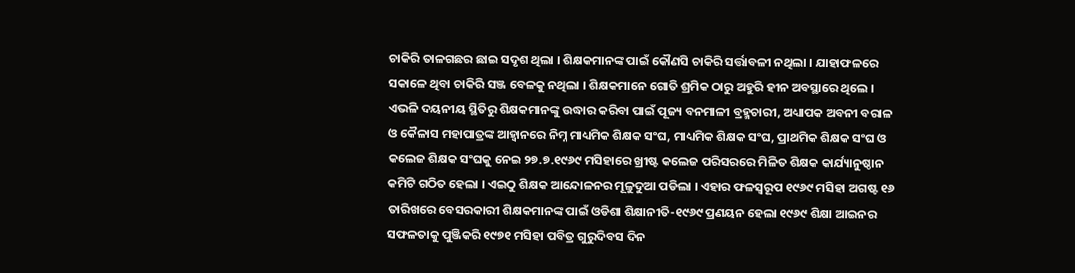ଚାକିରି ତାଳଗଛର ଛାଇ ସଦୃଶ ଥିଲା । ଶିକ୍ଷକମାନଙ୍କ ପାଇଁ କୌଣସି ଚାକିରି ସର୍ତ୍ତାବଳୀ ନଥିଲା । ଯାହାଫଳରେ ସକାଳେ ଥିବା ଚାକିରି ସଞ୍ଜ ବେଳକୁ ନଥିଲା । ଶିକ୍ଷକମାନେ ଗୋତି ଶ୍ରମିକ ଠାରୁ ଅହୁରି ହୀନ ଅବସ୍ଥାରେ ଥିଲେ । ଏଭଳି ଦୟନୀୟ ସ୍ଥିତିରୁ ଶିକ୍ଷକମାନଙ୍କୁ ଉଦ୍ଧାର କରିବା ପାଇଁ ପୂଜ୍ୟ ବନମାଳୀ ବ୍ରହ୍ମଚାରୀ, ଅଧ୍ୟାପକ ଅବନୀ ବରାଳ ଓ କୈଳାସ ମହାପାତ୍ରଙ୍କ ଆହ୍ୱାନରେ ନିମ୍ନ ମାଧ୍ୟମିକ ଶିକ୍ଷକ ସଂଘ, ମାଧ୍ୟମିକ ଶିକ୍ଷକ ସଂଘ, ପ୍ରାଥମିକ ଶିକ୍ଷକ ସଂଘ ଓ କଲେଜ ଶିକ୍ଷକ ସଂଘକୁ ନେଇ ୨୭.୭.୧୯୬୯ ମସିହାରେ ଖ୍ରୀଷ୍ଟ କଲେଜ ପରିସରରେ ମିଳିତ ଶିକ୍ଷକ କାର୍ଯ୍ୟାନୁଷ୍ଠାନ କମିଟି ଗଠିତ ହେଲା । ଏଇଠୁ ଶିକ୍ଷକ ଆନ୍ଦୋଳନର ମୂଳୁଦୁଆ ପଡିଲା । ଏହାର ଫଳସ୍ୱରୂପ ୧୯୬୯ ମସିହା ଅଗଷ୍ଟ ୧୬ ତାରିଖରେ ବେସରକାରୀ ଶିକ୍ଷକମାନଙ୍କ ପାଇଁ ଓଡିଶା ଶିକ୍ଷାନୀତି-୧୯୬୯ ପ୍ରଣୟନ ହେଲା ୧୯୬୯ ଶିକ୍ଷା ଆଇନର ସଫଳତାକୁ ପୁଞ୍ଜିକରି ୧୯୭୧ ମସିହା ପବିତ୍ର ଗୁରୁଦିବସ ଦିନ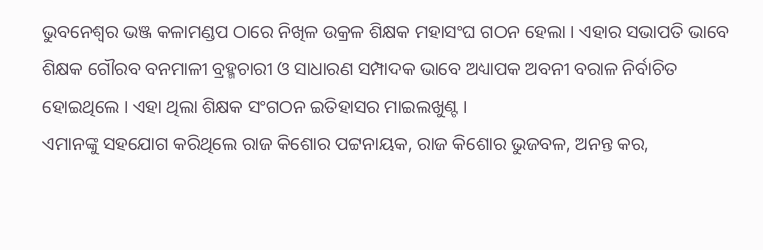ଭୁବନେଶ୍ୱର ଭଞ୍ଜ କଳାମଣ୍ଡପ ଠାରେ ନିଖିଳ ଉକ୍ରଳ ଶିକ୍ଷକ ମହାସଂଘ ଗଠନ ହେଲା । ଏହାର ସଭାପତି ଭାବେ ଶିକ୍ଷକ ଗୌରବ ବନମାଳୀ ବ୍ରହ୍ମଚାରୀ ଓ ସାଧାରଣ ସମ୍ପାଦକ ଭାବେ ଅଧ୍ୟାପକ ଅବନୀ ବରାଳ ନିର୍ବାଚିତ ହୋଇଥିଲେ । ଏହା ଥିଲା ଶିକ୍ଷକ ସଂଗଠନ ଇତିହାସର ମାଇଲଖୁଣ୍ଟ ।
ଏମାନଙ୍କୁ ସହଯୋଗ କରିଥିଲେ ରାଜ କିଶୋର ପଟ୍ଟନାୟକ, ରାଜ କିଶୋର ଭୁଜବଳ, ଅନନ୍ତ କର,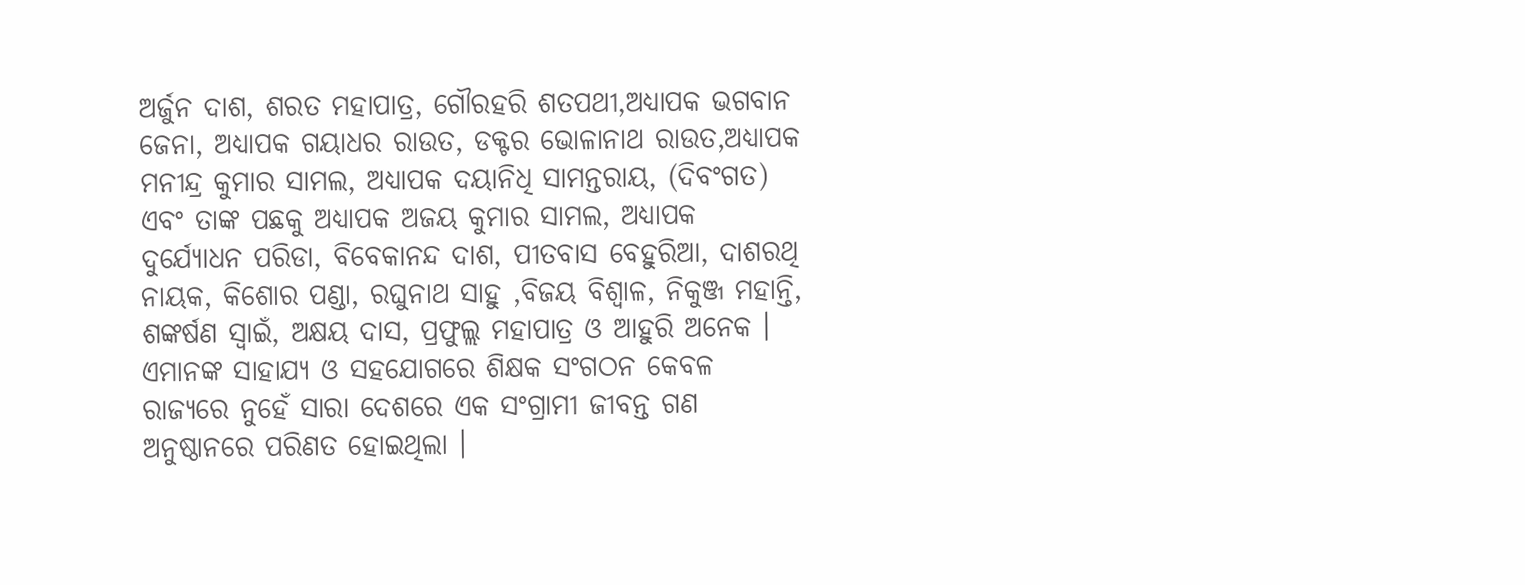ଅର୍ଜୁନ ଦାଶ, ଶରତ ମହାପାତ୍ର, ଗୌରହରି ଶତପଥୀ,ଅଧ୍ୟାପକ ଭଗବାନ ଜେନା, ଅଧ୍ୟାପକ ଗୟାଧର ରାଉତ, ଡକ୍ଟର ଭୋଳାନାଥ ରାଉତ,ଅଧ୍ୟାପକ ମନୀନ୍ଦ୍ର କୁମାର ସାମଲ, ଅଧ୍ୟାପକ ଦୟାନିଧି ସାମନ୍ତରାୟ, (ଦିବଂଗତ) ଏବଂ ତାଙ୍କ ପଛକୁ ଅଧ୍ୟାପକ ଅଜୟ କୁମାର ସାମଲ, ଅଧ୍ୟାପକ ଦୁର୍ଯ୍ୟୋଧନ ପରିଡା, ବିବେକାନନ୍ଦ ଦାଶ, ପୀତବାସ ବେହୁରିଆ, ଦାଶରଥି ନାୟକ, କିଶୋର ପଣ୍ଡା, ରଘୁନାଥ ସାହୁ ,ବିଜୟ ବିଶ୍ୱାଳ, ନିକୁଞ୍ଜ ମହାନ୍ତି, ଶଙ୍କର୍ଷଣ ସ୍ୱାଇଁ, ଅକ୍ଷୟ ଦାସ, ପ୍ରଫୁଲ୍ଲ ମହାପାତ୍ର ଓ ଆହୁରି ଅନେକ । ଏମାନଙ୍କ ସାହାଯ୍ୟ ଓ ସହଯୋଗରେ ଶିକ୍ଷକ ସଂଗଠନ କେବଳ ରାଜ୍ୟରେ ନୁହେଁ ସାରା ଦେଶରେ ଏକ ସଂଗ୍ରାମୀ ଜୀବନ୍ତ ଗଣ ଅନୁଷ୍ଠାନରେ ପରିଣତ ହୋଇଥିଲା ।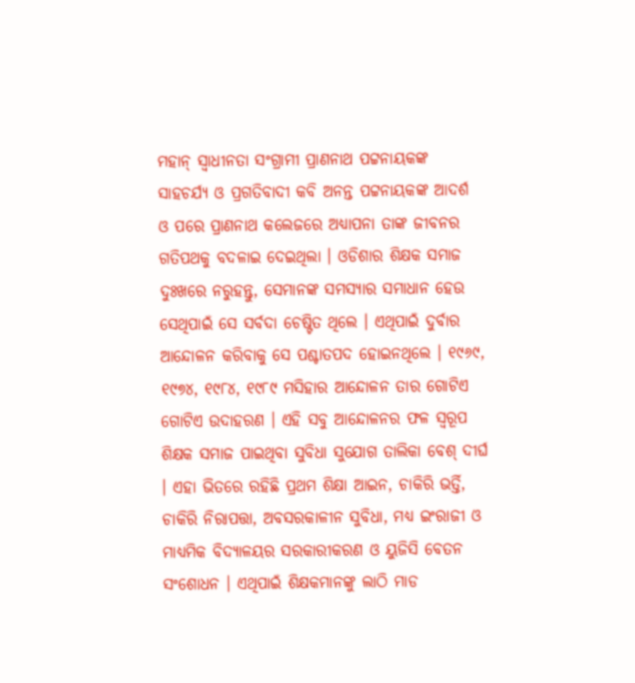ମହାନ୍ ସ୍ୱାଧୀନତା ସଂଗ୍ରାମୀ ପ୍ରାଣନାଥ ପଟ୍ଟନାୟକଙ୍କ ସାହଚର୍ଯ୍ୟ ଓ ପ୍ରଗତିବାଦୀ କବି ଅନନ୍ତ ପଟ୍ଟନାୟକଙ୍କ ଆଦର୍ଶ ଓ ପରେ ପ୍ରାଣନାଥ କଲେଜରେ ଅଧ୍ୟାପନା ତାଙ୍କ ଜୀବନର ଗତିପଥକୁ ବଦଳାଇ ଦେଇଥିଲା । ଓଡିଶାର ଶିକ୍ଷକ ସମାଜ ଦୁଃଖରେ ନରୁହନ୍ତୁ, ସେମାନଙ୍କ ସମସ୍ୟାର ସମାଧାନ ହେଉ ସେଥିପାଇଁ ସେ ସର୍ବଦା ଚେଷ୍ଟିତ ଥିଲେ । ଏଥିପାଇଁ ଦୁର୍ବାର ଆନ୍ଦୋଳନ କରିବାକୁ ସେ ପଶ୍ଚାତପଦ ହୋଇନଥିଲେ । ୧୯୬୯, ୧୯୭୪, ୧୯୮୪, ୧୯୮୯ ମସିହାର ଆନ୍ଦୋଳନ ତାର ଗୋଟିଏ ଗୋଟିଏ ଉଦାହରଣ । ଏହି ସବୁ ଆନ୍ଦୋଳନର ଫଳ ସ୍ୱରୂପ ଶିକ୍ଷକ ସମାଜ ପାଇଥିବା ସୁବିଧା ସୁଯୋଗ ତାଲିକା ବେଶ୍ ଦୀର୍ଘ । ଏହା ଭିତରେ ରହିଛି ପ୍ରଥମ ଶିକ୍ଷା ଆଇନ, ଚାକିରି ଭର୍ତ୍ତି, ଚାକିରି ନିରାପତ୍ତା, ଅବସରକାଳୀନ ସୁବିଧା, ମଧ୍ୟ ଇଂରାଜୀ ଓ ମାଧ୍ୟମିକ ବିଦ୍ୟାଳୟର ସରକାରୀକରଣ ଓ ୟୁଜିସି ବେତନ ସଂଶୋଧନ । ଏଥିପାଇଁ ଶିକ୍ଷକମାନଙ୍କୁ ଲାଠି ମାଡ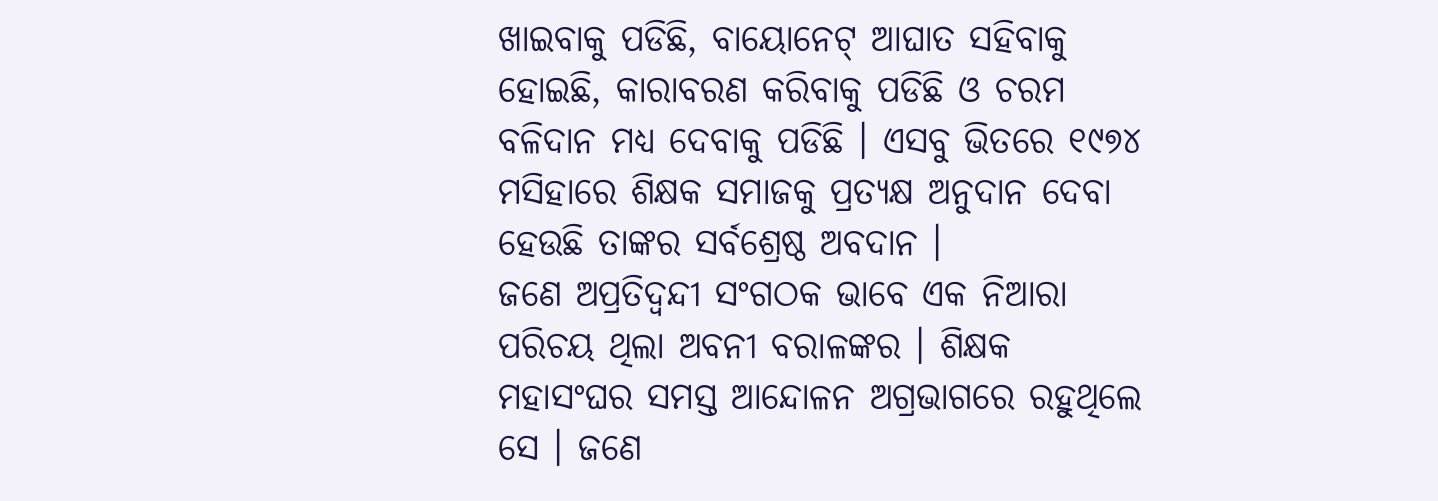ଖାଇବାକୁ ପଡିଛି, ବାୟୋନେଟ୍ ଆଘାତ ସହିବାକୁ ହୋଇଛି, କାରାବରଣ କରିବାକୁ ପଡିଛି ଓ ଚରମ ବଳିଦାନ ମଧ୍ୟ ଦେବାକୁ ପଡିଛି । ଏସବୁ ଭିତରେ ୧୯୭୪ ମସିହାରେ ଶିକ୍ଷକ ସମାଜକୁ ପ୍ରତ୍ୟକ୍ଷ ଅନୁଦାନ ଦେବା ହେଉଛି ତାଙ୍କର ସର୍ବଶ୍ରେଷ୍ଠ ଅବଦାନ ।
ଜଣେ ଅପ୍ରତିଦ୍ୱନ୍ଦୀ ସଂଗଠକ ଭାବେ ଏକ ନିଆରା ପରିଚୟ ଥିଲା ଅବନୀ ବରାଳଙ୍କର । ଶିକ୍ଷକ ମହାସଂଘର ସମସ୍ତ ଆନ୍ଦୋଳନ ଅଗ୍ରଭାଗରେ ରହୁଥିଲେ ସେ । ଜଣେ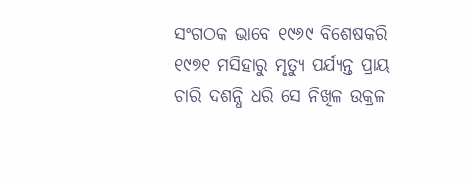ସଂଗଠକ ଭାବେ ୧୯୬୯ ବିଶେଷକରି ୧୯୭୧ ମସିହାରୁ ମୃତ୍ୟୁ ପର୍ଯ୍ୟନ୍ତ ପ୍ରାୟ ଚାରି ଦଶନ୍ଧି ଧରି ସେ ନିଖିଳ ଉକ୍ରଳ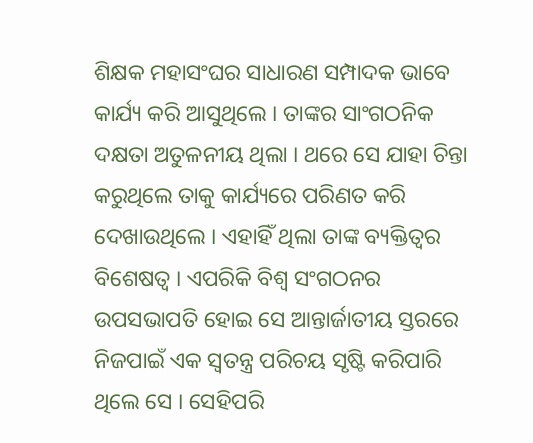ଶିକ୍ଷକ ମହାସଂଘର ସାଧାରଣ ସମ୍ପାଦକ ଭାବେ କାର୍ଯ୍ୟ କରି ଆସୁଥିଲେ । ତାଙ୍କର ସାଂଗଠନିକ ଦକ୍ଷତା ଅତୁଳନୀୟ ଥିଲା । ଥରେ ସେ ଯାହା ଚିନ୍ତା କରୁଥିଲେ ତାକୁ କାର୍ଯ୍ୟରେ ପରିଣତ କରି ଦେଖାଉଥିଲେ । ଏହାହିଁ ଥିଲା ତାଙ୍କ ବ୍ୟକ୍ତିତ୍ୱର ବିଶେଷତ୍ୱ । ଏପରିକି ବିଶ୍ୱ ସଂଗଠନର ଉପସଭାପତି ହୋଇ ସେ ଆନ୍ତାର୍ଜାତୀୟ ସ୍ତରରେ ନିଜପାଇଁ ଏକ ସ୍ୱତନ୍ତ୍ର ପରିଚୟ ସୃଷ୍ଟି କରିପାରି ଥିଲେ ସେ । ସେହିପରି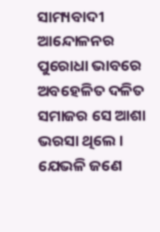ସାମ୍ୟବାଦୀ ଆନ୍ଦୋଳନର ପୁରୋଧା ଭାବରେ ଅବହେଳିତ ଦଳିତ ସମାଜର ସେ ଆଶା ଭରସା ଥିଲେ । ଯେଭଳି ଜଣେ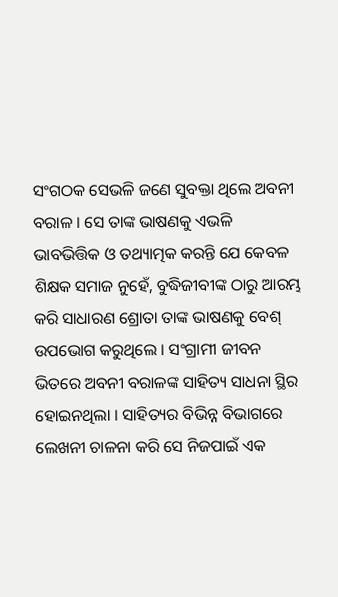ସଂଗଠକ ସେଭଳି ଜଣେ ସୁବକ୍ତା ଥିଲେ ଅବନୀ ବରାଳ । ସେ ତାଙ୍କ ଭାଷଣକୁ ଏଭଳି ଭାବଭିତ୍ତିକ ଓ ତଥ୍ୟାତ୍ମକ କରନ୍ତି ଯେ କେବଳ ଶିକ୍ଷକ ସମାଜ ନୁହେଁ, ବୁଦ୍ଧିଜୀବୀଙ୍କ ଠାରୁ ଆରମ୍ଭ କରି ସାଧାରଣ ଶ୍ରୋତା ତାଙ୍କ ଭାଷଣକୁ ବେଶ୍ ଉପଭୋଗ କରୁଥିଲେ । ସଂଗ୍ରାମୀ ଜୀବନ ଭିତରେ ଅବନୀ ବରାଳଙ୍କ ସାହିତ୍ୟ ସାଧନା ସ୍ଥିର ହୋଇନଥିଲା । ସାହିତ୍ୟର ବିଭିନ୍ନ ବିଭାଗରେ ଲେଖନୀ ଚାଳନା କରି ସେ ନିଜପାଇଁ ଏକ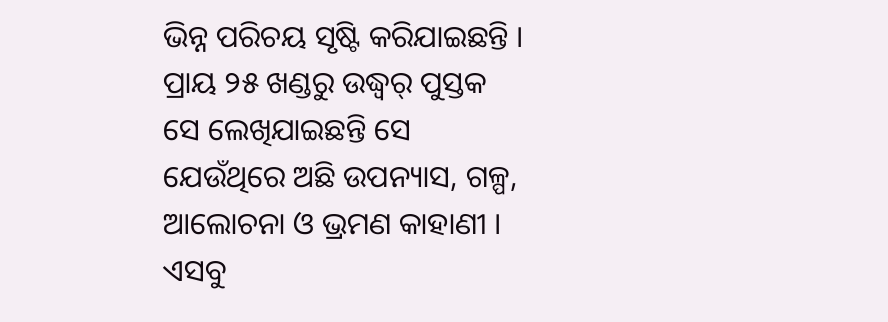ଭିନ୍ନ ପରିଚୟ ସୃଷ୍ଟି କରିଯାଇଛନ୍ତି । ପ୍ରାୟ ୨୫ ଖଣ୍ଡରୁ ଉଦ୍ଧ୍ୱର୍ ପୁସ୍ତକ ସେ ଲେଖିଯାଇଛନ୍ତି ସେ ଯେଉଁଥିରେ ଅଛି ଉପନ୍ୟାସ, ଗଳ୍ପ, ଆଲୋଚନା ଓ ଭ୍ରମଣ କାହାଣୀ । ଏସବୁ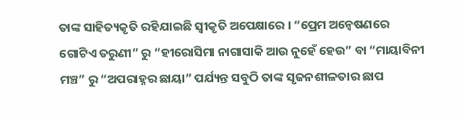ତାଙ୍କ ସାହିତ୍ୟକୃତି ରହିଯାଇଛି ସ୍ୱୀକୃତି ଅପେକ୍ଷାରେ । “ପ୍ରେମ ଅନ୍ୱେଷଣରେ ଗୋଟିଏ ତରୁଣୀ” ରୁ “ହୀରୋସିମା ନାଗାସାକି ଆଉ ନୁହେଁ ହେଉ” ବା “ମାୟାବିନୀ ମଞ୍ଚ” ରୁ “ଅପରାହ୍ନର ଛାୟା” ପର୍ଯ୍ୟନ୍ତ ସବୁଠି ତାଙ୍କ ସୃଜନଶୀଳତାର ଛାପ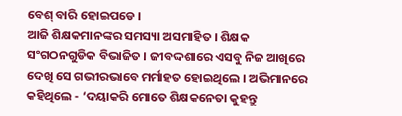ବେଶ୍ ବାରି ହୋଇପଡେ ।
ଆଜି ଶିକ୍ଷକମାନଙ୍କର ସମସ୍ୟା ଅସମାହିତ । ଶିକ୍ଷକ ସଂଗଠନଗୁଡିକ ବିଭାଜିତ । ଜୀବଦ୍ଦଶାରେ ଏସବୁ ନିଜ ଆଖିରେ ଦେଖି ସେ ଗଭୀରଭାବେ ମର୍ମାହତ ହୋଇଥିଲେ । ଅଭିମାନରେ କହିଥିଲେ - ‘ଦୟାକରି ମୋତେ ଶିକ୍ଷକନେତା କୁହନ୍ତୁ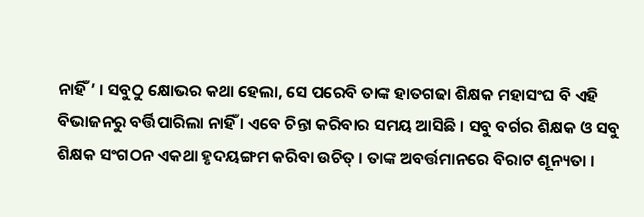ନାହିଁ ’ । ସବୁଠୁ କ୍ଷୋଭର କଥା ହେଲା, ସେ ପରେବି ତାଙ୍କ ହାତଗଢା ଶିକ୍ଷକ ମହାସଂଘ ବି ଏହି ବିଭାଜନରୁ ବର୍ତ୍ତିପାରିଲା ନାହିଁ । ଏବେ ଚିନ୍ତା କରିବାର ସମୟ ଆସିଛି । ସବୁ ବର୍ଗର ଶିକ୍ଷକ ଓ ସବୁ ଶିକ୍ଷକ ସଂଗଠନ ଏକଥା ହୃଦୟଙ୍ଗମ କରିବା ଉଚିତ୍ । ତାଙ୍କ ଅବର୍ତ୍ତମାନରେ ବିରାଟ ଶୂନ୍ୟତା ।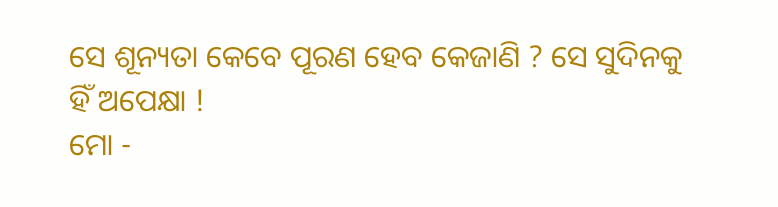ସେ ଶୂନ୍ୟତା କେବେ ପୂରଣ ହେବ କେଜାଣି ? ସେ ସୁଦିନକୁ ହିଁ ଅପେକ୍ଷା !
ମୋ -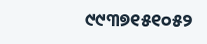୯୯୩୭୧୫୧୦୫୨